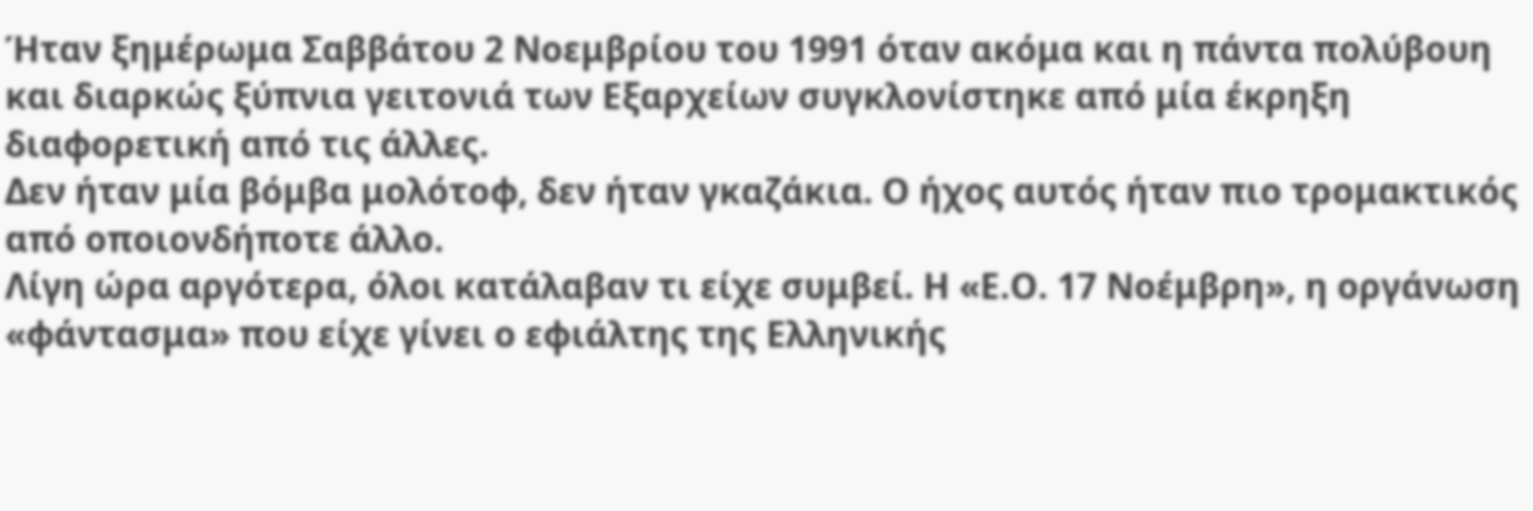Ήταν ξημέρωμα Σαββάτου 2 Νοεμβρίου του 1991 όταν ακόμα και η πάντα πολύβουη και διαρκώς ξύπνια γειτονιά των Εξαρχείων συγκλονίστηκε από μία έκρηξη διαφορετική από τις άλλες.
Δεν ήταν μία βόμβα μολότοφ, δεν ήταν γκαζάκια. Ο ήχος αυτός ήταν πιο τρομακτικός από οποιονδήποτε άλλο.
Λίγη ώρα αργότερα, όλοι κατάλαβαν τι είχε συμβεί. Η «Ε.Ο. 17 Νοέμβρη», η οργάνωση «φάντασμα» που είχε γίνει ο εφιάλτης της Ελληνικής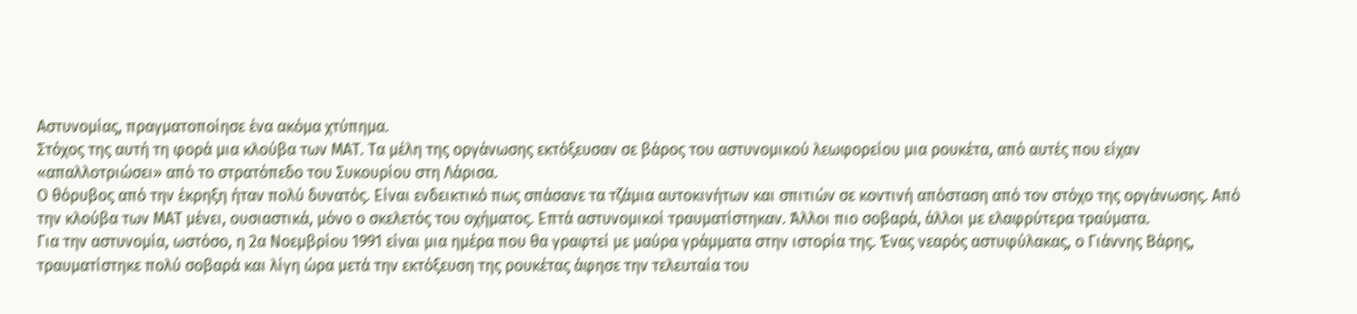Αστυνομίας, πραγματοποίησε ένα ακόμα χτύπημα.
Στόχος της αυτή τη φορά μια κλούβα των ΜΑΤ. Τα μέλη της οργάνωσης εκτόξευσαν σε βάρος του αστυνομικού λεωφορείου μια ρουκέτα, από αυτές που είχαν «απαλλοτριώσει» από το στρατόπεδο του Συκουρίου στη Λάρισα.
Ο θόρυβος από την έκρηξη ήταν πολύ δυνατός. Είναι ενδεικτικό πως σπάσανε τα τζάμια αυτοκινήτων και σπιτιών σε κοντινή απόσταση από τον στόχο της οργάνωσης. Από την κλούβα των ΜΑΤ μένει, ουσιαστικά, μόνο ο σκελετός του οχήματος. Επτά αστυνομικοί τραυματίστηκαν. Άλλοι πιο σοβαρά, άλλοι με ελαφρύτερα τραύματα.
Για την αστυνομία, ωστόσο, η 2α Νοεμβρίου 1991 είναι μια ημέρα που θα γραφτεί με μαύρα γράμματα στην ιστορία της. Ένας νεαρός αστυφύλακας, ο Γιάννης Βάρης, τραυματίστηκε πολύ σοβαρά και λίγη ώρα μετά την εκτόξευση της ρουκέτας άφησε την τελευταία του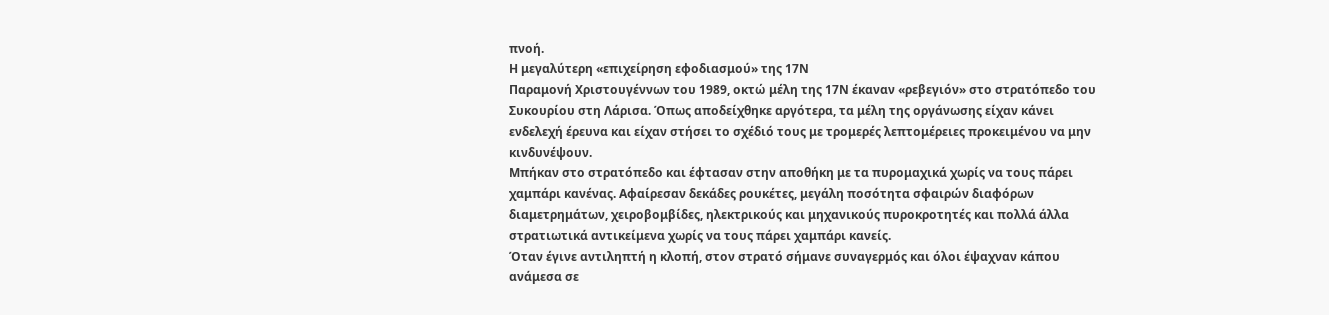πνοή.
Η μεγαλύτερη «επιχείρηση εφοδιασμού» της 17Ν
Παραμονή Χριστουγέννων του 1989, οκτώ μέλη της 17Ν έκαναν «ρεβεγιόν» στο στρατόπεδο του Συκουρίου στη Λάρισα. Όπως αποδείχθηκε αργότερα, τα μέλη της οργάνωσης είχαν κάνει ενδελεχή έρευνα και είχαν στήσει το σχέδιό τους με τρομερές λεπτομέρειες προκειμένου να μην κινδυνέψουν.
Μπήκαν στο στρατόπεδο και έφτασαν στην αποθήκη με τα πυρομαχικά χωρίς να τους πάρει χαμπάρι κανένας. Αφαίρεσαν δεκάδες ρουκέτες, μεγάλη ποσότητα σφαιρών διαφόρων διαμετρημάτων, χειροβομβίδες, ηλεκτρικούς και μηχανικούς πυροκροτητές και πολλά άλλα στρατιωτικά αντικείμενα χωρίς να τους πάρει χαμπάρι κανείς.
Όταν έγινε αντιληπτή η κλοπή, στον στρατό σήμανε συναγερμός και όλοι έψαχναν κάπου ανάμεσα σε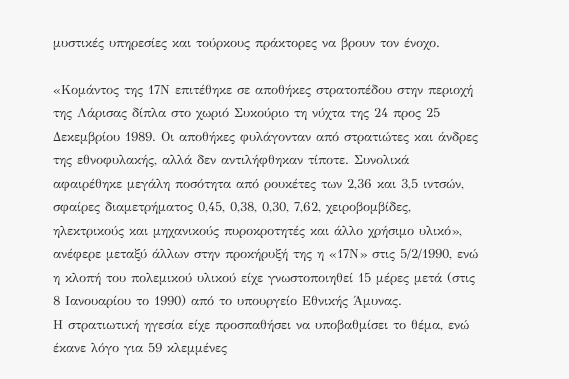μυστικές υπηρεσίες και τούρκους πράκτορες να βρουν τον ένοχο.

«Κομάντος της 17Ν επιτέθηκε σε αποθήκες στρατοπέδου στην περιοχή της Λάρισας δίπλα στο χωριό Συκούριο τη νύχτα της 24 προς 25 Δεκεμβρίου 1989. Οι αποθήκες φυλάγονταν από στρατιώτες και άνδρες της εθνοφυλακής, αλλά δεν αντιλήφθηκαν τίποτε. Συνολικά αφαιρέθηκε μεγάλη ποσότητα από ρουκέτες των 2,36 και 3,5 ιντσών, σφαίρες διαμετρήματος 0,45, 0,38, 0,30, 7,62, χειροβομβίδες, ηλεκτρικούς και μηχανικούς πυροκροτητές και άλλο χρήσιμο υλικό», ανέφερε μεταξύ άλλων στην προκήρυξή της η «17Ν» στις 5/2/1990, ενώ η κλοπή του πολεμικού υλικού είχε γνωστοποιηθεί 15 μέρες μετά (στις 8 Ιανουαρίου το 1990) από το υπουργείο Εθνικής Άμυνας.
Η στρατιωτική ηγεσία είχε προσπαθήσει να υποβαθμίσει το θέμα, ενώ έκανε λόγο για 59 κλεμμένες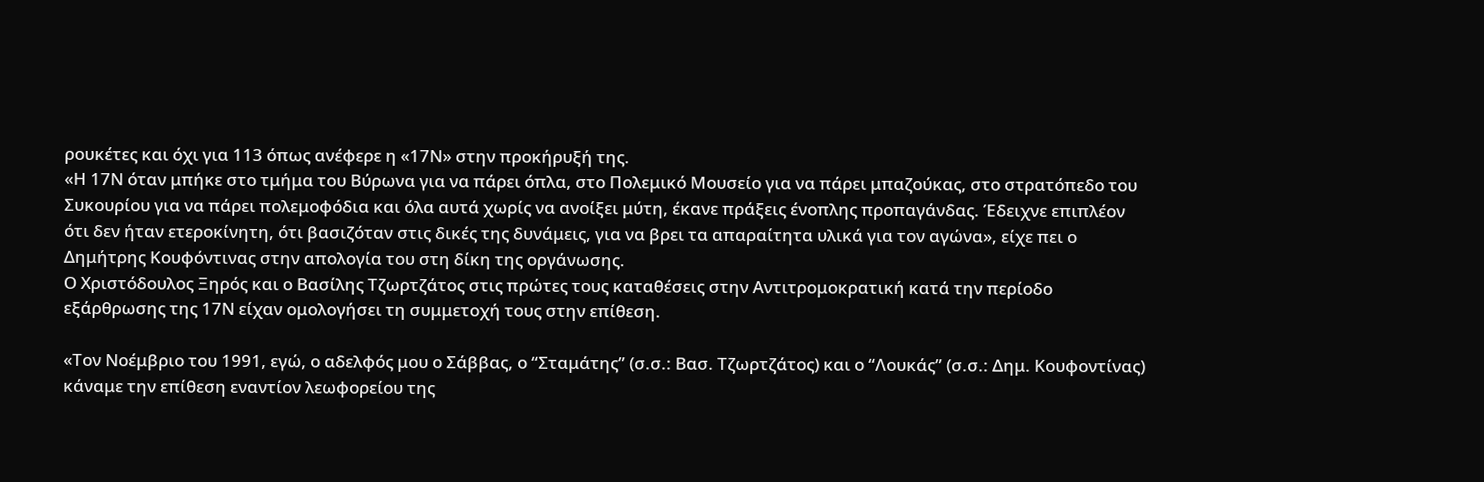ρουκέτες και όχι για 113 όπως ανέφερε η «17Ν» στην προκήρυξή της.
«Η 17Ν όταν μπήκε στο τμήμα του Βύρωνα για να πάρει όπλα, στο Πολεμικό Μουσείο για να πάρει μπαζούκας, στο στρατόπεδο του Συκουρίου για να πάρει πολεμοφόδια και όλα αυτά χωρίς να ανοίξει μύτη, έκανε πράξεις ένοπλης προπαγάνδας. Έδειχνε επιπλέον ότι δεν ήταν ετεροκίνητη, ότι βασιζόταν στις δικές της δυνάμεις, για να βρει τα απαραίτητα υλικά για τον αγώνα», είχε πει ο Δημήτρης Κουφόντινας στην απολογία του στη δίκη της οργάνωσης.
Ο Χριστόδουλος Ξηρός και ο Βασίλης Τζωρτζάτος στις πρώτες τους καταθέσεις στην Αντιτρομοκρατική κατά την περίοδο εξάρθρωσης της 17Ν είχαν ομολογήσει τη συμμετοχή τους στην επίθεση.

«Τον Νοέμβριο του 1991, εγώ, ο αδελφός μου ο Σάββας, ο “Σταμάτης” (σ.σ.: Βασ. Τζωρτζάτος) και ο “Λουκάς” (σ.σ.: Δημ. Κουφοντίνας) κάναμε την επίθεση εναντίον λεωφορείου της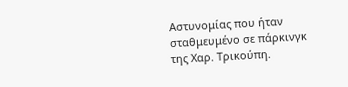Αστυνομίας που ήταν σταθμευμένο σε πάρκινγκ της Χαρ. Τρικούπη.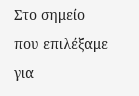Στο σημείο που επιλέξαμε για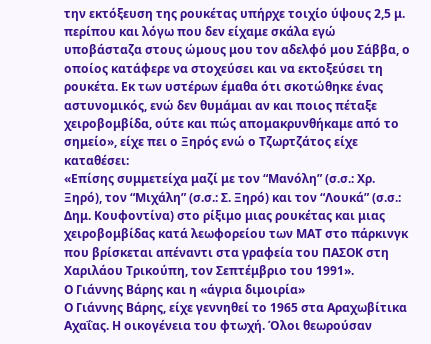την εκτόξευση της ρουκέτας υπήρχε τοιχίο ύψους 2,5 μ. περίπου και λόγω που δεν είχαμε σκάλα εγώ υποβάσταζα στους ώμους μου τον αδελφό μου Σάββα, ο οποίος κατάφερε να στοχεύσει και να εκτοξεύσει τη ρουκέτα. Εκ των υστέρων έμαθα ότι σκοτώθηκε ένας αστυνομικός, ενώ δεν θυμάμαι αν και ποιος πέταξε χειροβομβίδα, ούτε και πώς απομακρυνθήκαμε από το σημείο», είχε πει ο Ξηρός ενώ ο Τζωρτζάτος είχε καταθέσει:
«Επίσης συμμετείχα μαζί με τον “Μανόλη” (σ.σ.: Χρ. Ξηρό), τον “Μιχάλη” (σ.σ.: Σ. Ξηρό) και τον “Λουκά” (σ.σ.: Δημ. Κουφοντίνα) στο ρίξιμο μιας ρουκέτας και μιας χειροβομβίδας κατά λεωφορείου των ΜΑΤ στο πάρκινγκ που βρίσκεται απέναντι στα γραφεία του ΠΑΣΟΚ στη Χαριλάου Τρικούπη, τον Σεπτέμβριο του 1991».
Ο Γιάννης Βάρης και η «άγρια διμοιρία»
Ο Γιάννης Βάρης, είχε γεννηθεί το 1965 στα Αραχωβίτικα Αχαΐας. Η οικογένεια του φτωχή. Όλοι θεωρούσαν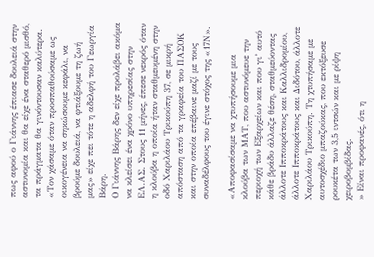πως αφού ο Γιάννης έπιασε δουλειά στην αστυνομία και θα είχε ένα σταθερό μισθό, τα πράγματα θα γινόντουσαν καλύτερα.
«Τον χάσαμε όταν προσπαθούσαμε ως οικογένεια να σηκώσουμε κεφάλι, να βρούμε δουλειά, να φτιάξουμε τη ζωή μας» είχε πει τότε η αδελφή του Γεωργία Βάρη.
Ο Γιάννης Βάρης δεν είχε προλάβει ακόμα να κλείσει ένα χρόνο υπηρεσίας στην ΕΛ.ΑΣ. Στους 11 μήνες, έπεσε νεκρός όταν η κλούβα η οποία ήταν σταθμευμένη στην οδό Χαριλάου Τρικούπη 37, σε μικρή απόσταση από τα γραφεία του ΠΑΣΟΚ και στην οποία επέβαινε μαζί με τους συναδέλφους του έγινε στόχος της «17Ν».

«Αποφασίσαμε να χτυπήσουμε μια κλούβα των ΜΑΤ, που αστυνόμευε την περιοχή των Εξαρχείων και που γι’ αυτό κάθε βράδυ άλλαζε θέση, σταθμεύοντας άλλοτε Ιπποκράτους και Καλλιδρομίου, άλλοτε Ιπποκράτους και Διδότου, άλλοτε Χαριλάου Τρικούπη. Τη χτυπήσαμε με αυτοσχέδιο μπαζούκας, που εκτόξευσε ρουκέτα των 3,5 ιντσών και με ρίψη χειροβομβίδας.
» Είναι προφανές, ότι η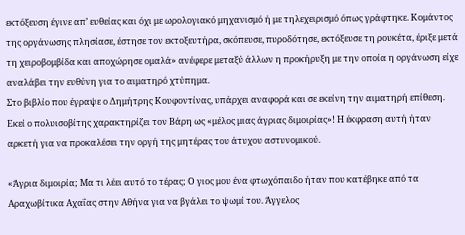εκτόξευση έγινε απ’ ευθείας και όχι με ωρολογιακό μηχανισμό ή με τηλεχειρισμό όπως γράφτηκε. Κομάντος της οργάνωσης πλησίασε, έστησε τον εκτοξευτήρα, σκόπευσε, πυροδότησε, εκτόξευσε τη ρουκέτα, έριξε μετά τη χειροβομβίδα και αποχώρησε ομαλά» ανέφερε μεταξύ άλλων η προκήρυξη με την οποία η οργάνωση είχε αναλάβει την ευθύνη για το αιματηρό χτύπημα.
Στο βιβλίο που έγραψε ο Δημήτρης Κουφοντίνας, υπάρχει αναφορά και σε εκείνη την αιματηρή επίθεση.
Εκεί ο πολυισοβίτης χαρακτηρίζει τον Βάρη ως «μέλος μιας άγριας διμοιρίας»! Η έκφραση αυτή ήταν αρκετή για να προκαλέσει την οργή της μητέρας του άτυχου αστυνομικού.

«Άγρια διμοιρία; Μα τι λέει αυτό το τέρας; Ο γιος μου ένα φτωχόπαιδο ήταν που κατέβηκε από τα Αραχωβίτικα Αχαΐας στην Αθήνα για να βγάλει το ψωμί του. Άγγελος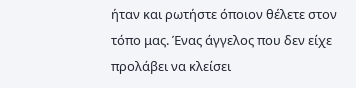ήταν και ρωτήστε όποιον θέλετε στον τόπο μας. Ένας άγγελος που δεν είχε προλάβει να κλείσει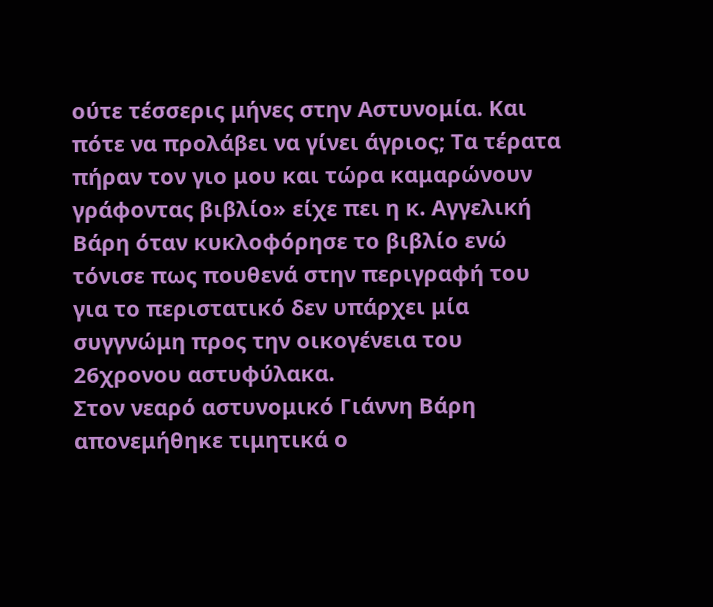ούτε τέσσερις μήνες στην Αστυνομία. Και πότε να προλάβει να γίνει άγριος; Τα τέρατα πήραν τον γιο μου και τώρα καμαρώνουν γράφοντας βιβλίο» είχε πει η κ. Αγγελική Βάρη όταν κυκλοφόρησε το βιβλίο ενώ τόνισε πως πουθενά στην περιγραφή του για το περιστατικό δεν υπάρχει μία συγγνώμη προς την οικογένεια του 26χρονου αστυφύλακα.
Στον νεαρό αστυνομικό Γιάννη Βάρη απονεμήθηκε τιμητικά ο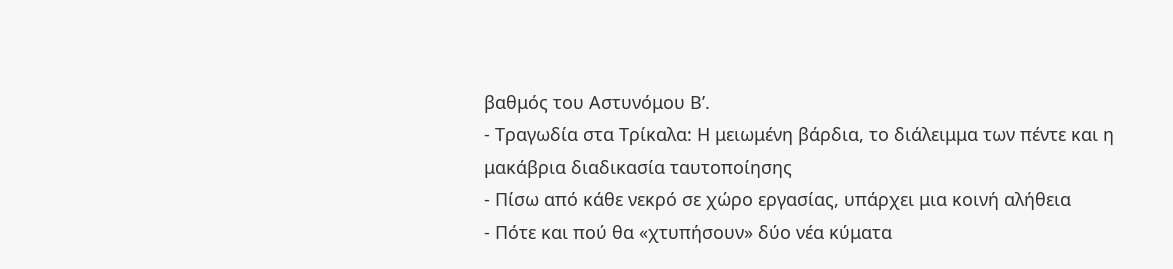βαθμός του Αστυνόμου Β’.
- Τραγωδία στα Τρίκαλα: Η μειωμένη βάρδια, το διάλειμμα των πέντε και η μακάβρια διαδικασία ταυτοποίησης
- Πίσω από κάθε νεκρό σε χώρο εργασίας, υπάρχει μια κοινή αλήθεια
- Πότε και πού θα «χτυπήσουν» δύο νέα κύματα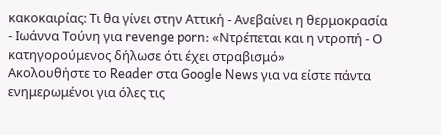κακοκαιρίας: Τι θα γίνει στην Αττική - Ανεβαίνει η θερμοκρασία
- Ιωάννα Τούνη για revenge porn: «Ντρέπεται και η ντροπή - Ο κατηγορούμενος δήλωσε ότι έχει στραβισμό»
Ακολουθήστε το Reader στα Google News για να είστε πάντα ενημερωμένοι για όλες τις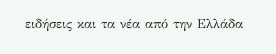ειδήσεις και τα νέα από την Ελλάδα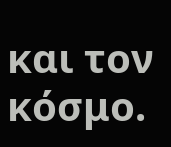και τον κόσμο.